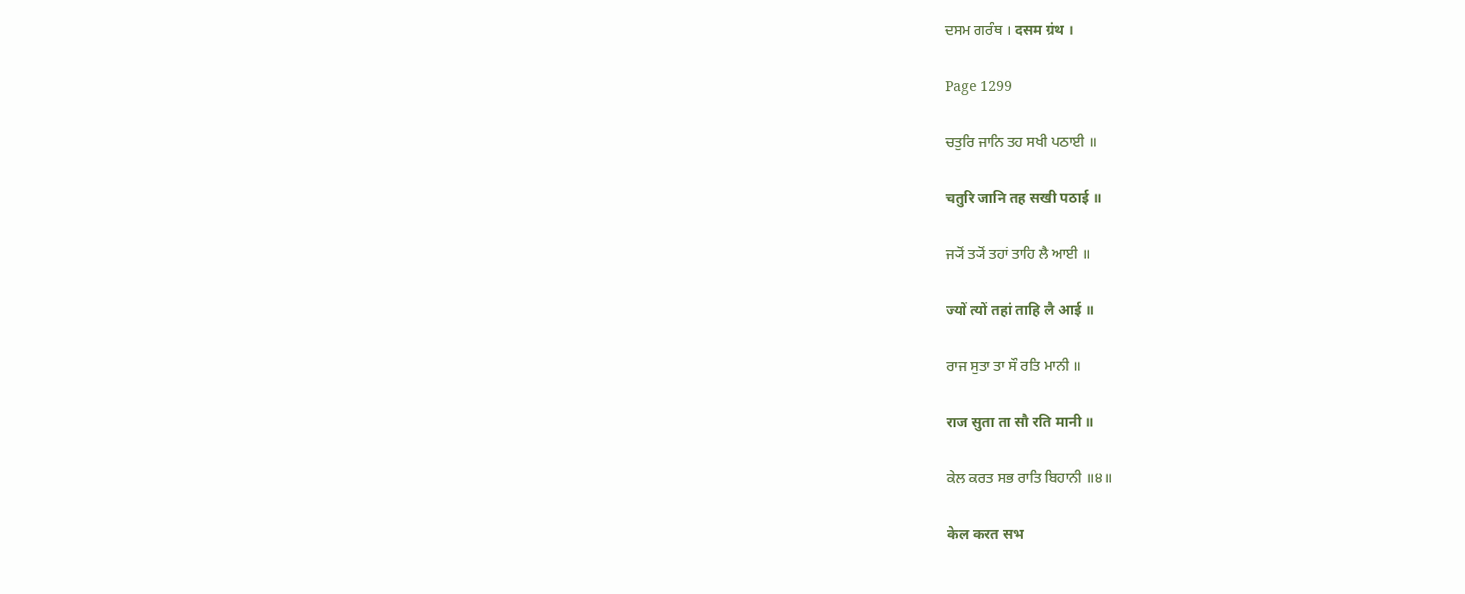ਦਸਮ ਗਰੰਥ । दसम ग्रंथ ।

Page 1299

ਚਤੁਰਿ ਜਾਨਿ ਤਹ ਸਖੀ ਪਠਾਈ ॥

चतुरि जानि तह सखी पठाई ॥

ਜ੍ਯੋਂ ਤ੍ਯੋਂ ਤਹਾਂ ਤਾਹਿ ਲੈ ਆਈ ॥

ज्यों त्यों तहां ताहि लै आई ॥

ਰਾਜ ਸੁਤਾ ਤਾ ਸੌ ਰਤਿ ਮਾਨੀ ॥

राज सुता ता सौ रति मानी ॥

ਕੇਲ ਕਰਤ ਸਭ ਰਾਤਿ ਬਿਹਾਨੀ ॥੪॥

केल करत सभ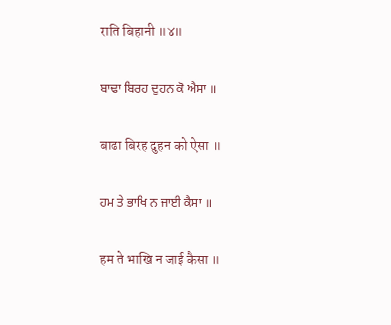राति बिहानी ॥४॥

ਬਾਢਾ ਬਿਰਹ ਦੁਹਨ ਕੋ ਐਸਾ ॥

बाढा बिरह दुहन को ऐसा ॥

ਹਮ ਤੇ ਭਾਖਿ ਨ ਜਾਈ ਕੈਸਾ ॥

हम ते भाखि न जाई कैसा ॥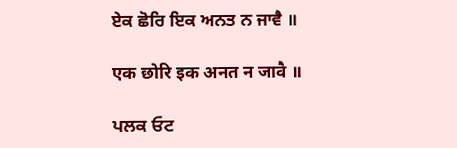ਏਕ ਛੋਰਿ ਇਕ ਅਨਤ ਨ ਜਾਵੈ ॥

एक छोरि इक अनत न जावै ॥

ਪਲਕ ਓਟ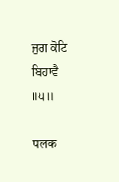ਜੁਗ ਕੋਟਿ ਬਿਹਾਵੈ ॥੫॥

पलक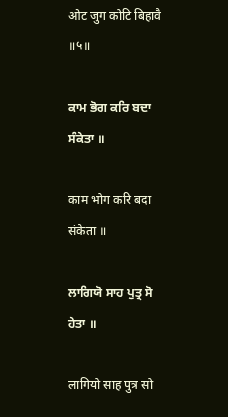ओट जुग कोटि बिहावै ॥५॥

ਕਾਮ ਭੋਗ ਕਰਿ ਬਦਾ ਸੰਕੇਤਾ ॥

काम भोग करि बदा संकेता ॥

ਲਾਗਿਯੋ ਸਾਹ ਪੁਤ੍ਰ ਸੋ ਹੇਤਾ ॥

लागियो साह पुत्र सो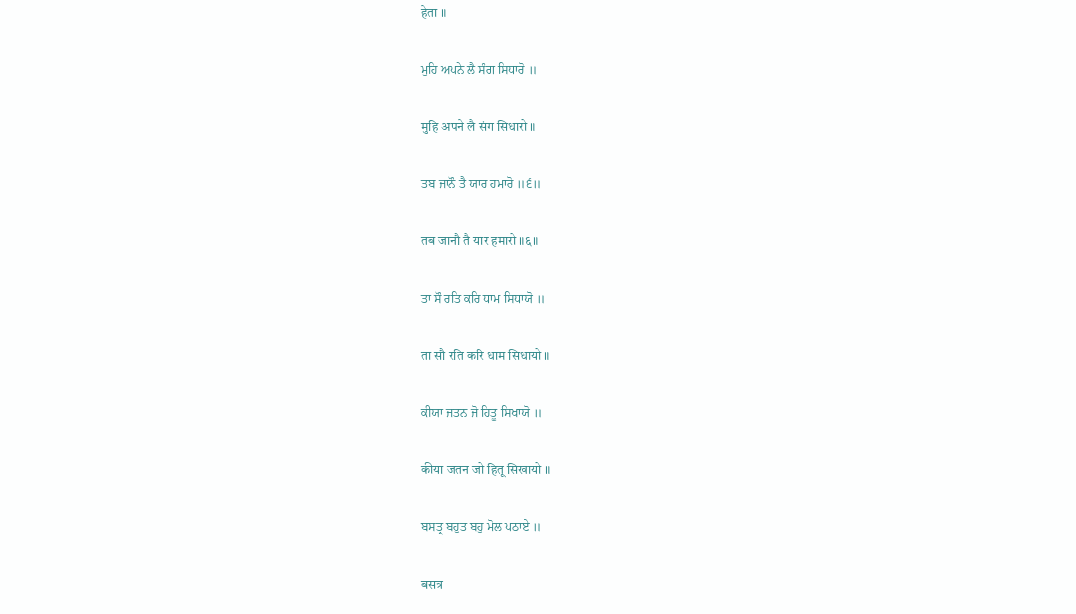हेता ॥

ਮੁਹਿ ਅਪਨੇ ਲੈ ਸੰਗ ਸਿਧਾਰੋ ॥

मुहि अपने लै संग सिधारो ॥

ਤਬ ਜਾਨੌ ਤੈ ਯਾਰ ਹਮਾਰੋ ॥੬॥

तब जानौ तै यार हमारो ॥६॥

ਤਾ ਸੌ ਰਤਿ ਕਰਿ ਧਾਮ ਸਿਧਾਯੋ ॥

ता सौ रति करि धाम सिधायो ॥

ਕੀਯਾ ਜਤਨ ਜੋ ਹਿਤੂ ਸਿਖਾਯੋ ॥

कीया जतन जो हितू सिखायो ॥

ਬਸਤ੍ਰ ਬਹੁਤ ਬਹੁ ਮੋਲ ਪਠਾਏ ॥

बसत्र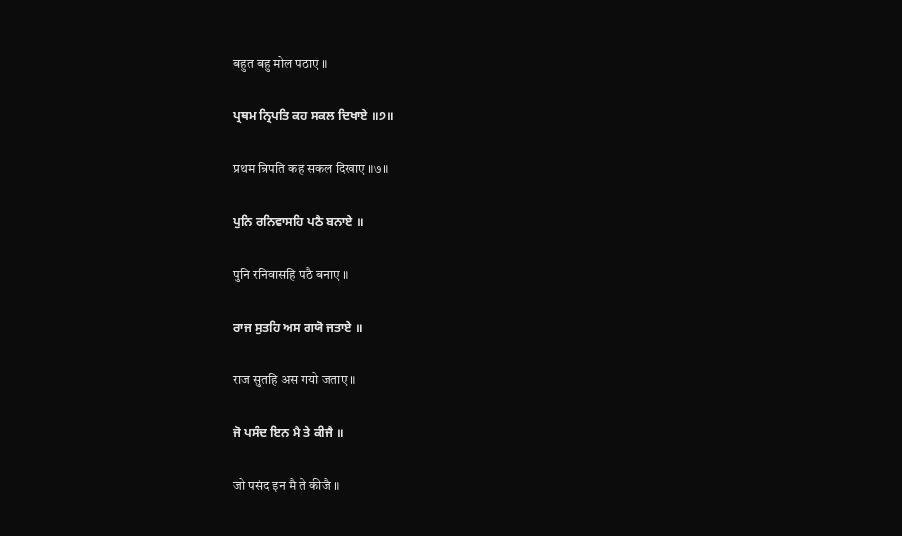बहुत बहु मोल पठाए ॥

ਪ੍ਰਥਮ ਨ੍ਰਿਪਤਿ ਕਹ ਸਕਲ ਦਿਖਾਏ ॥੭॥

प्रथम न्रिपति कह सकल दिखाए ॥७॥

ਪੁਨਿ ਰਨਿਵਾਸਹਿ ਪਠੈ ਬਨਾਏ ॥

पुनि रनिवासहि पठै बनाए ॥

ਰਾਜ ਸੁਤਹਿ ਅਸ ਗਯੋ ਜਤਾਏ ॥

राज सुतहि अस गयो जताए ॥

ਜੋ ਪਸੰਦ ਇਨ ਮੈ ਤੇ ਕੀਜੈ ॥

जो पसंद इन मै ते कीजै ॥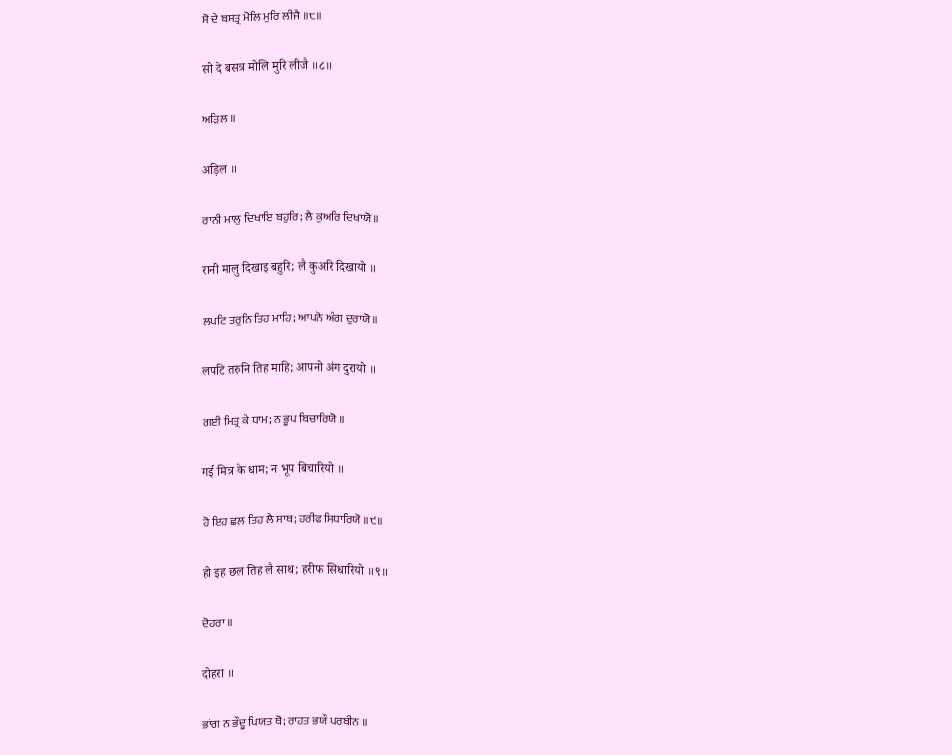ਸੋ ਦੇ ਬਸਤ੍ਰ ਮੋਲਿ ਮੁਰਿ ਲੀਜੈ ॥੮॥

सो दे बसत्र मोलि मुरि लीजै ॥८॥

ਅੜਿਲ ॥

अड़िल ॥

ਰਾਨੀ ਮਾਲੁ ਦਿਖਾਇ ਬਹੁਰਿ; ਲੈ ਕੁਅਰਿ ਦਿਖਾਯੋ ॥

रानी मालु दिखाइ बहुरि; लै कुअरि दिखायो ॥

ਲਪਟਿ ਤਰੁਨਿ ਤਿਹ ਮਾਹਿ; ਆਪਨੋ ਅੰਗ ਦੁਰਾਯੋ ॥

लपटि तरुनि तिह माहि; आपनो अंग दुरायो ॥

ਗਈ ਮਿਤ੍ਰ ਕੇ ਧਾਮ; ਨ ਭੂਪ ਬਿਚਾਰਿਯੋ ॥

गई मित्र के धाम; न भूप बिचारियो ॥

ਹੋ ਇਹ ਛਲ ਤਿਹ ਲੈ ਸਾਥ; ਹਰੀਫ ਸਿਧਾਰਿਯੋ ॥੯॥

हो इह छल तिह लै साथ; हरीफ सिधारियो ॥९॥

ਦੋਹਰਾ ॥

दोहरा ॥

ਭਾਂਗ ਨ ਭੌਦੂ ਪਿਯਤ ਥੋ; ਰਾਹਤ ਭਯੌ ਪਰਬੀਨ ॥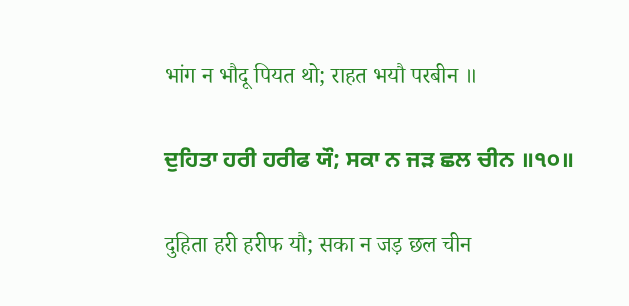भांग न भौदू पियत थो; राहत भयौ परबीन ॥

ਦੁਹਿਤਾ ਹਰੀ ਹਰੀਫ ਯੌ; ਸਕਾ ਨ ਜੜ ਛਲ ਚੀਨ ॥੧੦॥

दुहिता हरी हरीफ यौ; सका न जड़ छल चीन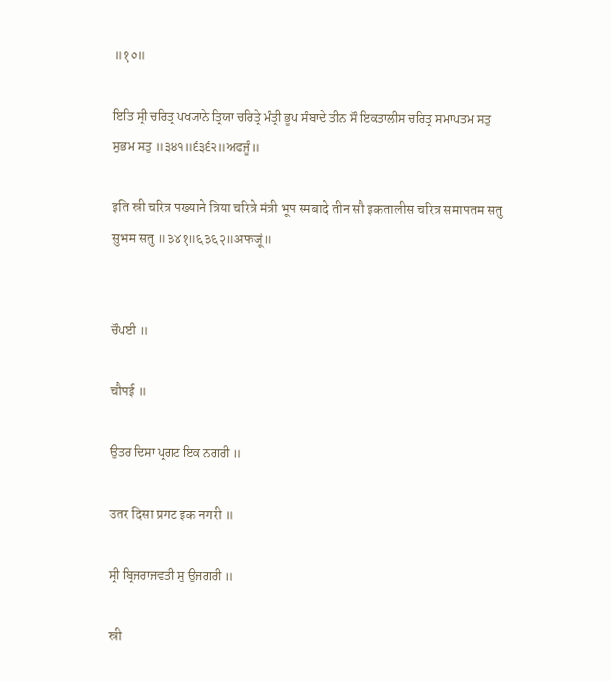॥१०॥

ਇਤਿ ਸ੍ਰੀ ਚਰਿਤ੍ਰ ਪਖ੍ਯਾਨੇ ਤ੍ਰਿਯਾ ਚਰਿਤ੍ਰੇ ਮੰਤ੍ਰੀ ਭੂਪ ਸੰਬਾਦੇ ਤੀਨ ਸੌ ਇਕਤਾਲੀਸ ਚਰਿਤ੍ਰ ਸਮਾਪਤਮ ਸਤੁ ਸੁਭਮ ਸਤੁ ॥੩੪੧॥੬੩੬੨॥ਅਫਜੂੰ॥

इति स्री चरित्र पख्याने त्रिया चरित्रे मंत्री भूप स्मबादे तीन सौ इकतालीस चरित्र समापतम सतु सुभम सतु ॥३४१॥६३६२॥अफजूं॥


ਚੌਪਈ ॥

चौपई ॥

ਉਤਰ ਦਿਸਾ ਪ੍ਰਗਟ ਇਕ ਨਗਰੀ ॥

उतर दिसा प्रगट इक नगरी ॥

ਸ੍ਰੀ ਬ੍ਰਿਜਰਾਜਵਤੀ ਸੁ ਉਜਗਰੀ ॥

स्री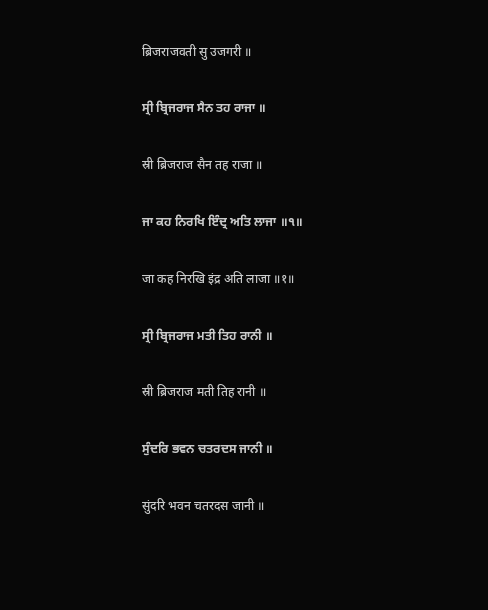ब्रिजराजवती सु उजगरी ॥

ਸ੍ਰੀ ਬ੍ਰਿਜਰਾਜ ਸੈਨ ਤਹ ਰਾਜਾ ॥

स्री ब्रिजराज सैन तह राजा ॥

ਜਾ ਕਹ ਨਿਰਖਿ ਇੰਦ੍ਰ ਅਤਿ ਲਾਜਾ ॥੧॥

जा कह निरखि इंद्र अति लाजा ॥१॥

ਸ੍ਰੀ ਬ੍ਰਿਜਰਾਜ ਮਤੀ ਤਿਹ ਰਾਨੀ ॥

स्री ब्रिजराज मती तिह रानी ॥

ਸੁੰਦਰਿ ਭਵਨ ਚਤਰਦਸ ਜਾਨੀ ॥

सुंदरि भवन चतरदस जानी ॥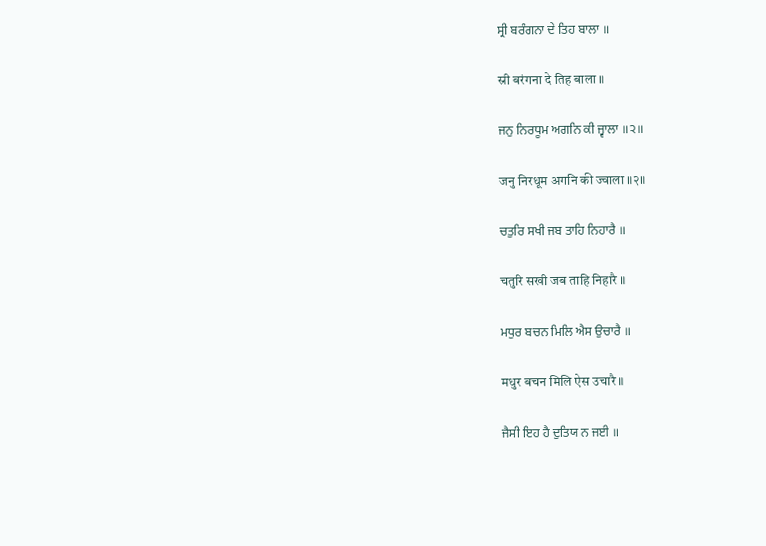ਸ੍ਰੀ ਬਰੰਗਨਾ ਦੇ ਤਿਹ ਬਾਲਾ ॥

स्री बरंगना दे तिह बाला ॥

ਜਨੁ ਨਿਰਧੂਮ ਅਗਨਿ ਕੀ ਜ੍ਵਾਲਾ ॥੨॥

जनु निरधूम अगनि की ज्वाला ॥२॥

ਚਤੁਰਿ ਸਖੀ ਜਬ ਤਾਹਿ ਨਿਹਾਰੈ ॥

चतुरि सखी जब ताहि निहारै ॥

ਮਧੁਰ ਬਚਨ ਮਿਲਿ ਐਸ ਉਚਾਰੈ ॥

मधुर बचन मिलि ऐस उचारै ॥

ਜੈਸੀ ਇਹ ਹੈ ਦੁਤਿਯ ਨ ਜਈ ॥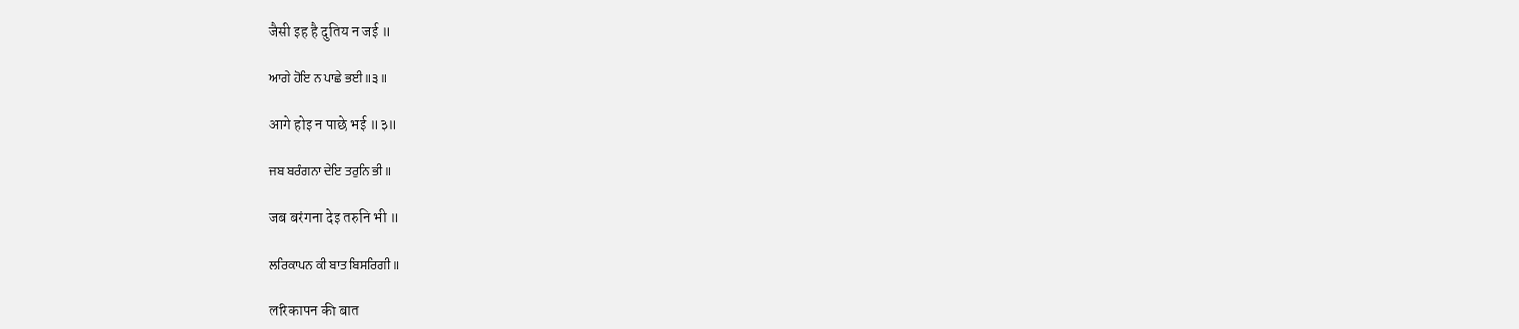जैसी इह है दुतिय न जई ॥

ਆਗੇ ਹੋਇ ਨ ਪਾਛੇ ਭਈ ॥੩॥

आगे होइ न पाछे भई ॥३॥

ਜਬ ਬਰੰਗਨਾ ਦੇਇ ਤਰੁਨਿ ਭੀ ॥

जब बरंगना देइ तरुनि भी ॥

ਲਰਿਕਾਪਨ ਕੀ ਬਾਤ ਬਿਸਰਿਗੀ ॥

लरिकापन की बात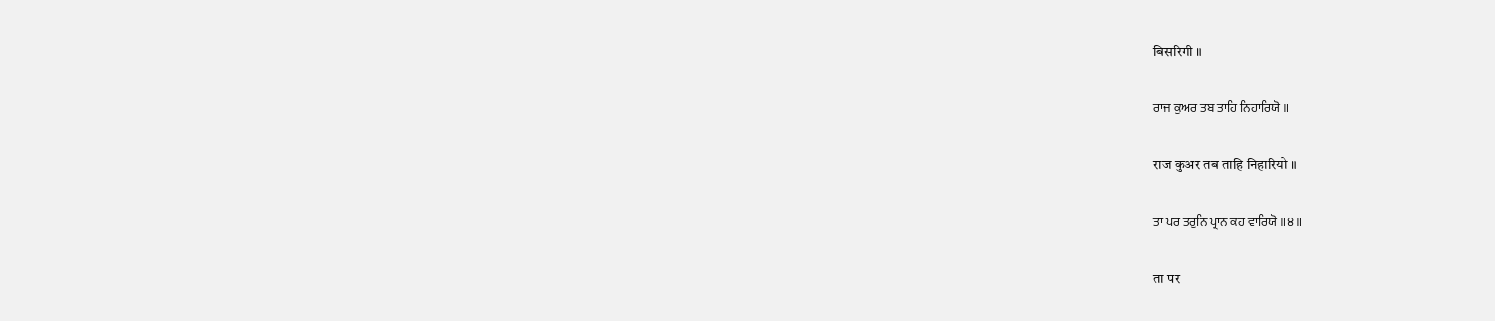बिसरिगी ॥

ਰਾਜ ਕੁਅਰ ਤਬ ਤਾਹਿ ਨਿਹਾਰਿਯੋ ॥

राज कुअर तब ताहि निहारियो ॥

ਤਾ ਪਰ ਤਰੁਨਿ ਪ੍ਰਾਨ ਕਹ ਵਾਰਿਯੋ ॥੪॥

ता पर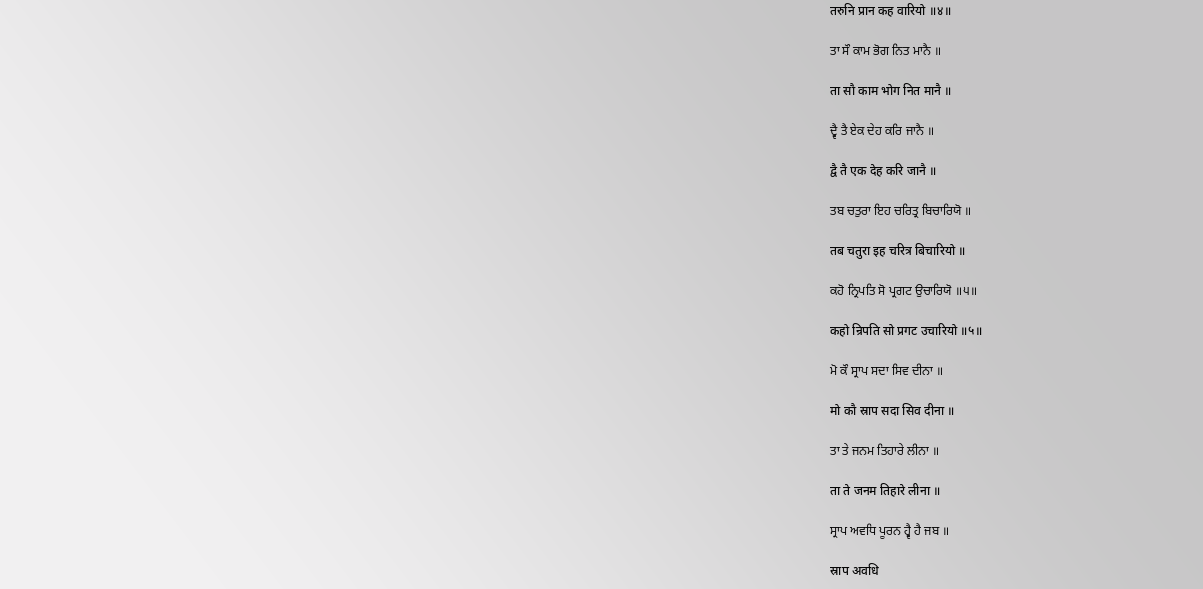तरुनि प्रान कह वारियो ॥४॥

ਤਾ ਸੌ ਕਾਮ ਭੋਗ ਨਿਤ ਮਾਨੈ ॥

ता सौ काम भोग नित मानै ॥

ਦ੍ਵੈ ਤੈ ਏਕ ਦੇਹ ਕਰਿ ਜਾਨੈ ॥

द्वै तै एक देह करि जानै ॥

ਤਬ ਚਤੁਰਾ ਇਹ ਚਰਿਤ੍ਰ ਬਿਚਾਰਿਯੋ ॥

तब चतुरा इह चरित्र बिचारियो ॥

ਕਹੋ ਨ੍ਰਿਪਤਿ ਸੋ ਪ੍ਰਗਟ ਉਚਾਰਿਯੋ ॥੫॥

कहो न्रिपति सो प्रगट उचारियो ॥५॥

ਮੋ ਕੌ ਸ੍ਰਾਪ ਸਦਾ ਸਿਵ ਦੀਨਾ ॥

मो कौ स्राप सदा सिव दीना ॥

ਤਾ ਤੇ ਜਨਮ ਤਿਹਾਰੇ ਲੀਨਾ ॥

ता ते जनम तिहारे लीना ॥

ਸ੍ਰਾਪ ਅਵਧਿ ਪੂਰਨ ਹ੍ਵੈ ਹੈ ਜਬ ॥

स्राप अवधि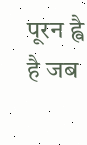पूरन ह्वै है जब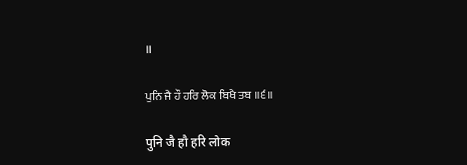॥

ਪੁਨਿ ਜੈ ਹੌ ਹਰਿ ਲੋਕ ਬਿਖੈ ਤਬ ॥੬॥

पुनि जै हौ हरि लोक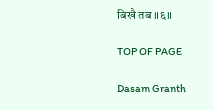बिखै तब ॥६॥

TOP OF PAGE

Dasam Granth